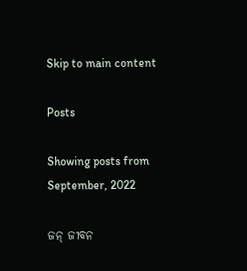Skip to main content

Posts

Showing posts from September, 2022

ଜନ୍ ଜୀବନ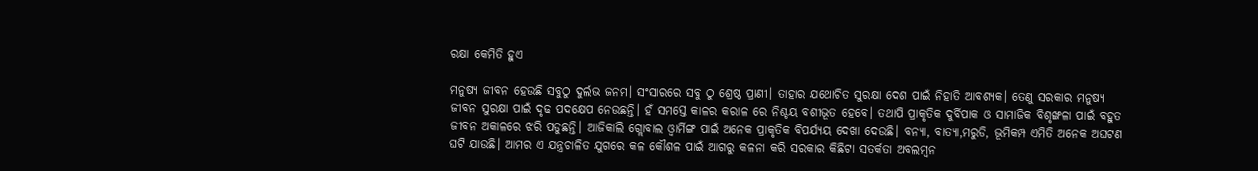ରକ୍ଷା କେମିତି ହୁଏ

ମନୁଷ୍ୟ ଜୀବନ ହେଉଛି ସବୁଠୁ ଦୁର୍ଲଭ ଜନମ। ସଂସାରରେ ସବୁ ଠୁ ଶ୍ରେଷ୍ଠ ପ୍ରାଣୀ। ତାହାର ଯଥୋଚିତ ସୁରକ୍ଷା ଦେଶ ପାଇଁ ନିହାତି ଆବଶ୍ୟକ। ତେଣୁ ସରକାର ମନୁଷ୍ୟ ଜୀବନ ସୁରକ୍ଷା ପାଇଁ ଦୃଢ ପଦକ୍ଷେପ ନେଉଛନ୍ତି। ହଁ ସମସ୍ତେ କାଳର କରାଳ ରେ ନିଶ୍ଚୟ ବଶୀଭୂତ ହେବେ। ତଥାପି ପ୍ରାକୃତିକ ଦୁର୍ବିପାକ ଓ ସାମାଜିକ ବିଶୃଙ୍ଖଳା ପାଇଁ ବହୁତ ଜୀବନ ଅକାଳରେ ଝରି ପଡୁଛନ୍ତି। ଆଜିକାଲି ଗ୍ଲୋବାଲ ଓ୍ବାର୍ମିଙ୍ଗ ପାଇଁ ଅନେକ ପ୍ରାକୃତିକ ବିପର୍ଯ୍ୟୟ ଦେଖା ଦେଉଛି। ବନ୍ୟା, ବାତ୍ୟା,ମରୁଡି, ଭୂମିକମ୍ପ ଏମିତି ଅନେକ ଅଘଟଣ ଘଟି ଯାଉଛି। ଆମର ଏ ଯନ୍ତ୍ରଚାଳିତ ଯୁଗରେ କଳ କୌଶଳ ପାଇଁ ଆଗରୁ କଳନା କରି ସରକାର କିଛିଟା ସତର୍କତା ଅବଲମ୍ବନ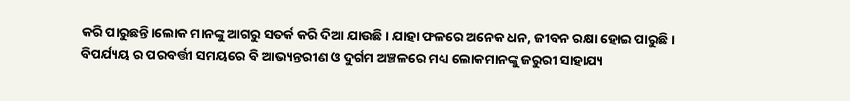କରି ପାରୁଛନ୍ତି।ଲୋକ ମାନଙ୍କୁ ଆଗରୁ ସତର୍କ କରି ଦିଆ ଯାଉଛି। ଯାହା ଫଳରେ ଅନେକ ଧନ, ଜୀବନ ରକ୍ଷା ହୋଇ ପାରୁଛି। ବିପର୍ଯ୍ୟୟ ର ପରବର୍ତ୍ତୀ ସମୟରେ ବି ଆଭ୍ୟନ୍ତରୀଣ ଓ ଦୁର୍ଗମ ଅଞ୍ଚଳରେ ମଧ୍ୟ ଲୋକମାନଙ୍କୁ ଜରୁରୀ ସାହାଯ୍ୟ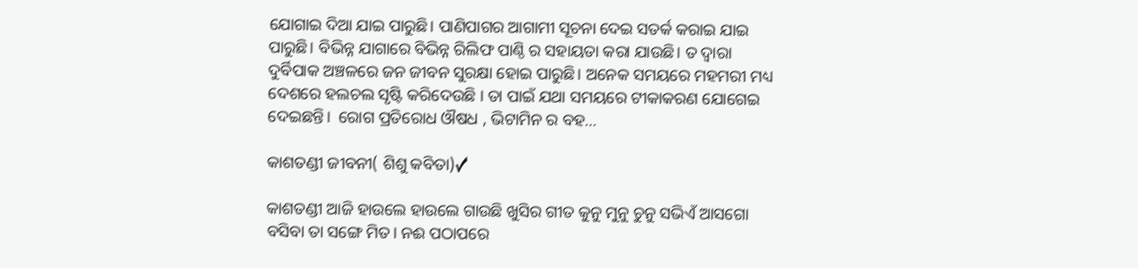ଯୋଗାଇ ଦିଆ ଯାଇ ପାରୁଛି। ପାଣିପାଗର ଆଗାମୀ ସୂଚନା ଦେଇ ସତର୍କ କରାଇ ଯାଇ ପାରୁଛି। ବିଭିନ୍ନ ଯାଗାରେ ବିଭିନ୍ନ ରିଲିଫ ପାଣ୍ଠି ର ସହାୟତା କରା ଯାଉଛି। ତ ଦ୍ବାରା ଦୁର୍ବିପାକ ଅଞ୍ଚଳରେ ଜନ ଜୀବନ ସୁରକ୍ଷା ହୋଇ ପାରୁଛି। ଅନେକ ସମୟରେ ମହମରୀ ମଧ୍ୟ ଦେଶରେ ହଲଚଲ ସୃଷ୍ଟି କରିଦେଉଛି । ତା ପାଇଁ ଯଥା ସମୟରେ ଟୀକାକରଣ ଯୋଗେଇ ଦେଇଛନ୍ତି।  ରୋଗ ପ୍ରତିରୋଧ ଔଷଧ , ଭିଟାମିନ ର ବହ...

କାଶତଣ୍ଡୀ ଜୀବନୀ( ଶିଶୁ କବିତା)✓

କାଶତଣ୍ଡୀ ଆଜି ହାଉଲେ ହାଉଲେ ଗାଉଛି ଖୁସିର ଗୀତ କୁନୁ ମୁନୁ ଚୁନୁ ସଭିଏଁ ଆସଗୋ ବସିବା ତା ସଙ୍ଗେ ମିତ। ନଈ ପଠାପରେ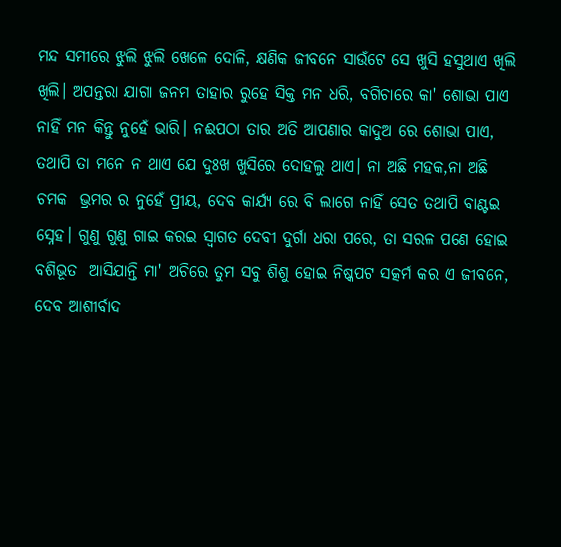ମନ୍ଦ ସମୀରେ ଝୁଲି ଝୁଲି ଖେଳେ ଦୋଳି, କ୍ଷଣିକ ଜୀବନେ ସାଉଁଟେ ସେ ଖୁସି ହସୁଥାଏ ଖିଲି ଖିଲି। ଅପନ୍ତରା ଯାଗା ଜନମ ତାହାର ରୁହେ ସିକ୍ତ ମନ ଧରି, ବଗିଚାରେ କା' ଶୋଭା ପାଏ ନାହିଁ ମନ କିନ୍ତୁ ନୁହେଁ ଭାରି। ନଈପଠା ତାର ଅତି ଆପଣାର କାଦୁଅ ରେ ଶୋଭା ପାଏ, ତଥାପି ତା ମନେ ନ ଥାଏ ଯେ ଦୁଃଖ ଖୁସିରେ ଦୋହଲୁ ଥାଏ। ନା ଅଛି ମହକ,ନା ଅଛି ଚମକ  ଭ୍ରମର ର ନୁହେଁ ପ୍ରୀୟ, ଦେବ କାର୍ଯ୍ୟ ରେ ବି ଲାଗେ ନାହିଁ ସେତ ତଥାପି ବାଣ୍ଟଇ ସ୍ନେହ। ଗୁଣୁ ଗୁଣୁ ଗାଇ କରଇ ସ୍ବାଗତ ଦେବୀ ଦୁର୍ଗା ଧରା ପରେ, ତା ସରଳ ପଣେ ହୋଇ ବଶିଭୂତ  ଆସିଯାନ୍ତି ମା' ଅଚିରେ ତୁମ ସବୁ ଶିଶୁ ହୋଇ ନିଷ୍କପଟ ସତ୍କର୍ମ କର ଏ ଜୀବନେ, ଦେବ ଆଶୀର୍ବାଦ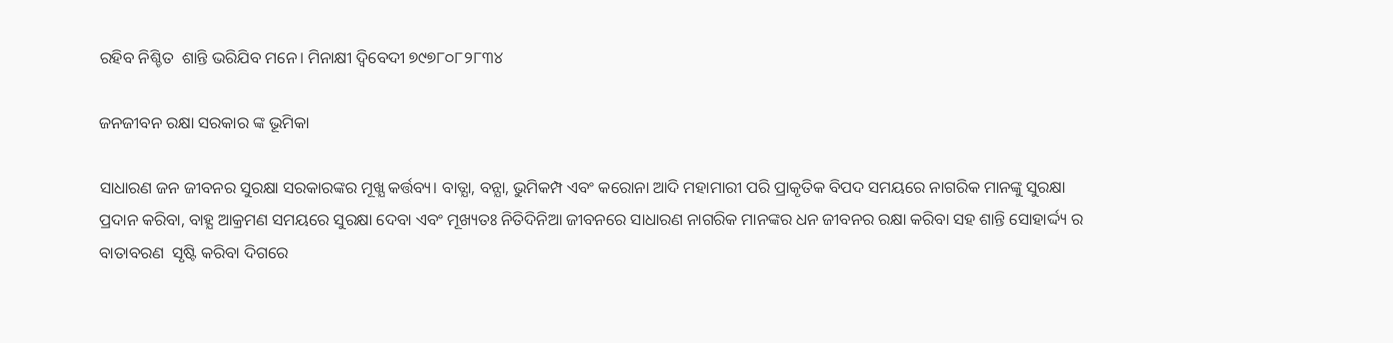ରହିବ ନିଶ୍ଚିତ  ଶାନ୍ତି ଭରିଯିବ ମନେ। ମିନାକ୍ଷୀ ଦ୍ବିବେଦୀ ୭୯୭୮୦୮୨୮୩୪

ଜନଜୀବନ ରକ୍ଷା ସରକାର ଙ୍କ ଭୂମିକା

ସାଧାରଣ ଜନ ଜୀବନର ସୁରକ୍ଷା ସରକାରଙ୍କର ମୂଖ୍ଯ କର୍ତ୍ତବ୍ୟ। ବାତ୍ଯା, ବନ୍ଯା, ଭୁମିକମ୍ପ ଏବଂ କରୋନା ଆଦି ମହାମାରୀ ପରି ପ୍ରାକୃତିକ ବିପଦ ସମୟରେ ନାଗରିକ ମାନଙ୍କୁ ସୁରକ୍ଷା ପ୍ରଦାନ କରିବା, ବାହ୍ଯ ଆକ୍ରମଣ ସମୟରେ ସୁରକ୍ଷା ଦେବା ଏବଂ ମୂଖ୍ୟତଃ ନିତିଦିନିଆ ଜୀବନରେ ସାଧାରଣ ନାଗରିକ ମାନଙ୍କର ଧନ ଜୀବନର ରକ୍ଷା କରିବା ସହ ଶାନ୍ତି ସୋହାର୍ଦ୍ଦ୍ୟ ର ବାତାବରଣ  ସୃଷ୍ଟି କରିବା ଦିଗରେ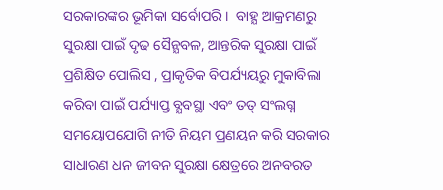ସରକାରଙ୍କର ଭୂମିକା ସର୍ବୋପରି।  ବାହ୍ଯ ଆକ୍ରମଣରୁ ସୁରକ୍ଷା ପାଇଁ ଦୃଢ ସୈନ୍ଯବଳ, ଆନ୍ତରିକ ସୁରକ୍ଷା ପାଇଁ ପ୍ରଶିକ୍ଷିତ ପୋଲିସ , ପ୍ରାକୃତିକ ବିପର୍ଯ୍ୟୟରୁ ମୁକାବିଲା କରିବା ପାଇଁ ପର୍ଯ୍ୟାପ୍ତ ବ୍ଯବସ୍ଥା ଏବଂ ତତ୍ ସଂଲଗ୍ନ ସମୟୋପଯୋଗି ନୀତି ନିୟମ ପ୍ରଣୟନ କରି ସରକାର ସାଧାରଣ ଧନ ଜୀବନ ସୁରକ୍ଷା କ୍ଷେତ୍ରରେ ଅନବରତ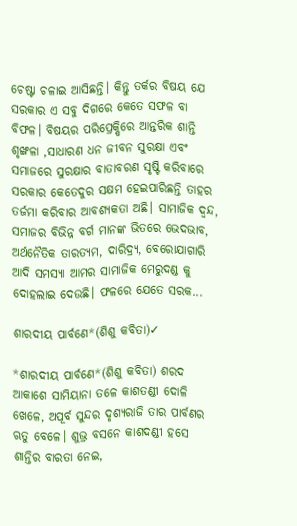ଚେଷ୍ଟା ଚଳାଇ ଆସିଛନ୍ତି। କିନ୍ତୁ ତର୍କର ବିଷୟ ଯେ ସରକାର ଏ ସବୁ ଦିଗରେ କେତେ ସଫଳ ବା ବିଫଳ। ବିଷୟର ପରିପ୍ରେକ୍ଷିରେ ଆନ୍ତରିକ ଶାନ୍ତି ଶୃଙ୍ଖଳା ,ସାଧାରଣ ଧନ ଜୀବନ ସୁରକ୍ଷା ଏବଂ ସମାଜରେ ସୁରକ୍ଷାର ବାତାବରଣ ସୃଷ୍ଟି କରିବାରେ ସରକାର କେତେଦୁର ସକ୍ଷମ ହେଇପାରିଛନ୍ତି ତାହର ତର୍ଜମା କରିବାର ଆବଶ୍ଯକତା ଅଛି। ସାମାଜିକ ଦ୍ବନ୍ଦ, ସମାଜର ବିଭିନ୍ନ ବର୍ଗ ମାନଙ୍କ ଭିତରେ ଭେଦଭାବ, ଅର୍ଥନୈତିକ ତାରତ୍ଯମ, ଦାରିଦ୍ର୍ୟ, ବେରୋଯାଗାରି ଆଦି ସମସ୍ଯା ଆମର ସାମାଜିକ ମେରୁଦଣ୍ଡ କୁ ଦୋହଲାଇ ଦେଉଛି। ଫଳରେ ଯେତେ ସରକ...

ଶାରଦୀୟ ପାର୍ବଣେ*(ଶିଶୁ କବିତା)✓

*ଶାରଦୀୟ ପାର୍ବଣେ*(ଶିଶୁ କବିତା) ଶରଦ ଆକାଶେ ସାମିୟାନା ତଳେ କାଶତଣ୍ଡୀ ଦୋଳି ଖେଳେ, ଅପୂର୍ବ ସୁନ୍ଦର ଦୃଶ୍ୟରାଜି ତାର ପାର୍ବଣର ଋତୁ ବେଳେ। ଶୁଭ୍ର ବସନେ କାଶଦଣ୍ଡୀ ହସେ  ଶାନ୍ତିର ବାରତା ନେଇ,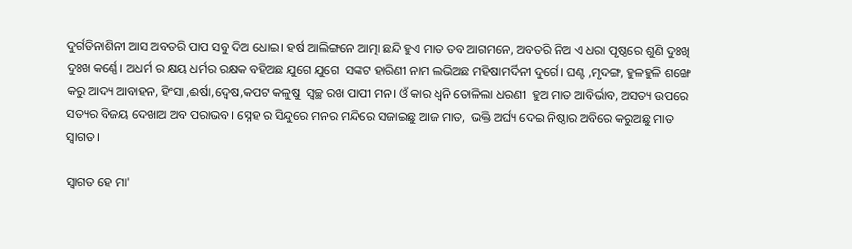ଦୁର୍ଗତିନାଶିନୀ ଆସ ଅବତରି ପାପ ସବୁ ଦିଅ ଧୋଇ। ହର୍ଷ ଆଲିଙ୍ଗନେ ଆତ୍ମା ଛନ୍ଦି ହୁଏ ମାତ ତବ ଆଗମନେ, ଅବତରି ନିଅ ଏ ଧରା ପୃଷ୍ଠରେ ଶୁଣି ଦୁଃଖି ଦୁଃଖ କର୍ଣ୍ଣେ। ଅଧର୍ମ ର କ୍ଷୟ ଧର୍ମର ରକ୍ଷକ ବହିଅଛ ଯୁଗେ ଯୁଗେ  ସଙ୍କଟ ହାରିଣୀ ନାମ ଲଭିଅଛ ମହିଷାମର୍ଦିନୀ ଦୁର୍ଗେ। ଘଣ୍ଟ ,ମୃଦଙ୍ଗ, ହୁଳହୁଳି ଶଙ୍ଖେ  କରୁ ଆଦ୍ୟ ଆବାହନ, ହିଂସା ,ଈର୍ଷା,ଦ୍ବେଷ,କପଟ କଳୁଷୁ  ସ୍ୱଚ୍ଛ ରଖ ପାପୀ ମନ। ଓଁ କାର ଧ୍ବନି ତୋଳିଲା ଧରଣୀ  ହୁଅ ମାତ ଆବିର୍ଭାବ, ଅସତ୍ୟ ଉପରେ ସତ୍ୟର ବିଜୟ ଦେଖାଅ ଅବ ପରାଭବ। ସ୍ନେହ ର ସିନ୍ଦୁରେ ମନର ମନ୍ଦିରେ ସଜାଇଛୁ ଆଜ ମାତ,  ଭକ୍ତି ଅର୍ଘ୍ୟ ଦେଇ ନିଷ୍ଠାର ଅବିରେ କରୁଅଛୁ ମାତ ସ୍ବାଗତ।

ସ୍ବାଗତ ହେ ମା'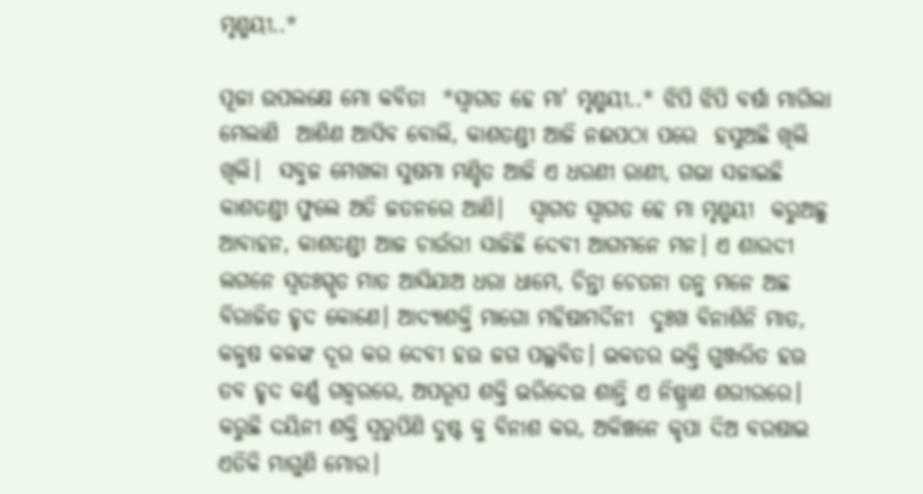ମୃଣ୍ମୟୀ..*

ପୂଜା ଉପଲକ୍ଷେ ମୋ କବିତା  *ସ୍ବାଗତ ହେ ମା' ମୃଣ୍ମୟୀ..* ଝିପି ଝିପି ବର୍ଷା ମାଗିଲା ମେଲାଣି  ଆଶିଣ ଆସିବ ବୋଲି, କାଶତଣ୍ଡୀ ଆଜି ନଈପଠା ପରେ  ହସୁଅଛି ଖିଲି ଖିଲି।  ସବୁଜ ମେଖଳା ସୁଷମା ମଣ୍ଡିତ ଆଜି ଏ ଧରଣୀ ରାଣୀ, ଗଭା ସଜାଇଛି କାଶତଣ୍ଡୀ ଫୁଲେ ଅତି ଜତନରେ ଆଣି।   ସ୍ବାଗତ ସ୍ବାଗତ ହେ ମା ମୃଣ୍ମୟୀ  କରୁଅଛୁ ଆବାହନ, କାଶତଣ୍ଡୀ ଆଜ ଚାଉଁରୀ ସାଜିଛି ଦେବୀ ଆଗମନେ ମନ। ଏ ଶାରଦୀ ଲଗନେ ସ୍ଵତଃସ୍ପୃତ ମାତ ଆସିଯାଅ ଧରା ଧାମେ, ଚିନ୍ତା ଚେତନା ତନୁ ମନେ ଅଛ ବିରାଜିତ ହୃଦ କୋଣେ। ଆଦ୍ୟାଶକ୍ତି ମାଗୋ ମହିଷାମର୍ଦିନୀ  ଦୁଃଖ ବିନାଶିନି ମାତ, କଳୁଷ କଳଙ୍କ ଦୂର କର ଦେବୀ ହଉ ଜଗ ପଲ୍ଲବିତ। ଭକତର ଭକ୍ତି ଗୁଞ୍ଜରିତ ହଉ ତବ ହୃଦ କର୍ଣ୍ଣ ଗହ୍ୱରରେ, ଅପରୂପ ଶକ୍ତି ଭରିଦେଉ ଶାନ୍ତି ଏ ନିଷ୍ପ୍ରାଣ ଶରୀରରେ। କରୁଛି ଦୟିନୀ ଶକ୍ତି ସ୍ଵରୁପିଣି ଦୁଷ୍ଟ କୁ ବିନାଶ କର, ଅକିଞ୍ଚନେ କୃପା ଦିଅ ବରଷାଇ ଏତିକି ମାଗୁଣି ମୋର।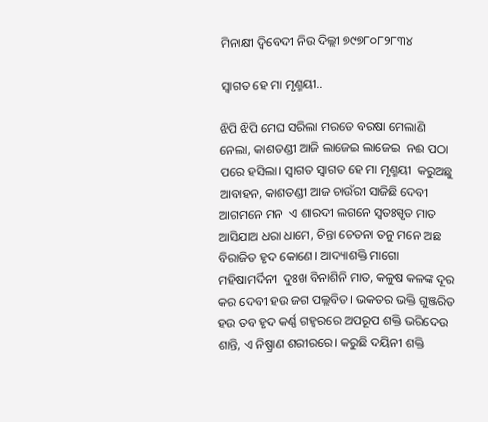ମିନାକ୍ଷୀ ଦ୍ବିବେଦୀ ନିଉ ଦିଲ୍ଲୀ ୭୯୭୮୦୮୨୮୩୪

ସ୍ବାଗତ ହେ ମା ମୃଣ୍ମୟୀ..

ଝିପି ଝିପି ମେଘ ସରିଲା ମରତେ ବରଷା ମେଲାଣି ନେଲା, କାଶତଣ୍ଡୀ ଆଜି ଲାଜେଇ ଲାଜେଇ  ନଈ ପଠା ପରେ ହସିଲା। ସ୍ବାଗତ ସ୍ବାଗତ ହେ ମା ମୃଣ୍ମୟୀ  କରୁଅଛୁ ଆବାହନ, କାଶତଣ୍ଡୀ ଆଜ ଚାଉଁରୀ ସାଜିଛି ଦେବୀ ଆଗମନେ ମନ  ଏ ଶାରଦୀ ଲଗନେ ସ୍ଵତଃସ୍ପୃତ ମାତ ଆସିଯାଅ ଧରା ଧାମେ, ଚିନ୍ତା ଚେତନା ତନୁ ମନେ ଅଛ ବିରାଜିତ ହୃଦ କୋଣେ। ଆଦ୍ୟାଶକ୍ତି ମାଗୋ ମହିଷାମର୍ଦିନୀ  ଦୁଃଖ ବିନାଶିନି ମାତ, କଳୁଷ କଳଙ୍କ ଦୂର କର ଦେବୀ ହଉ ଜଗ ପଲ୍ଲବିତ। ଭକତର ଭକ୍ତି ଗୁଞ୍ଜରିତ ହଉ ତବ ହୃଦ କର୍ଣ୍ଣ ଗହ୍ୱରରେ ଅପରୂପ ଶକ୍ତି ଭରିଦେଉ ଶାନ୍ତି, ଏ ନିଷ୍ପ୍ରାଣ ଶରୀରରେ। କରୁଛି ଦୟିନୀ ଶକ୍ତି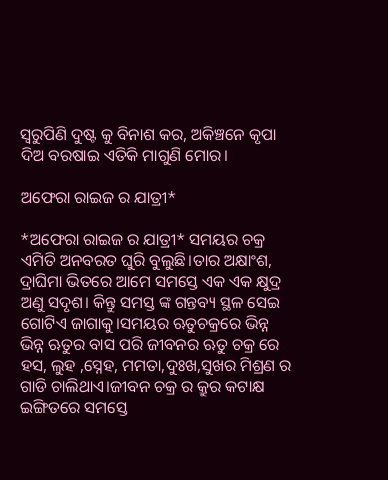ସ୍ଵରୁପିଣି ଦୁଷ୍ଟ କୁ ବିନାଶ କର, ଅକିଞ୍ଚନେ କୃପା ଦିଅ ବରଷାଇ ଏତିକି ମାଗୁଣି ମୋର।

ଅଫେରା ରାଇଜ ର ଯାତ୍ରୀ*

*ଅଫେରା ରାଇଜ ର ଯାତ୍ରୀ* ସମୟର ଚକ୍ର ଏମିତି ଅନବରତ ଘୁରି ବୁଲୁଛି।ତାର ଅକ୍ଷାଂଶ, ଦ୍ରାଘିମା ଭିତରେ ଆମେ ସମସ୍ତେ ଏକ ଏକ କ୍ଷୁଦ୍ର ଅଣୁ ସଦୃଶ। କିନ୍ତୁ ସମସ୍ତ ଙ୍କ ଗନ୍ତବ୍ୟ ସ୍ଥଳ ସେଇ ଗୋଟିଏ ଜାଗାକୁ।ସମୟର ଋତୁଚକ୍ରରେ ଭିନ୍ନ ଭିନ୍ନ ଋତୁର ବାସ ପରି ଜୀବନର ଋତୁ ଚକ୍ର ରେ ହସ, ଲୁହ ,ସ୍ନେହ, ମମତା,ଦୁଃଖ,ସୁଖର ମିଶ୍ରଣ ର ଗାଡି ଚାଲିଥାଏ।ଜୀବନ ଚକ୍ର ର କ୍ରୁର କଟାକ୍ଷ ଇଙ୍ଗିତରେ ସମସ୍ତେ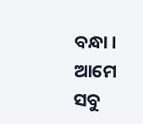ବନ୍ଧା। ଆମେ ସବୁ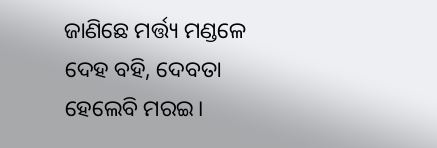ଜାଣିଛେ ମର୍ତ୍ତ୍ୟ ମଣ୍ଡଳେ ଦେହ ବହି, ଦେବତା ହେଲେବି ମରଇ।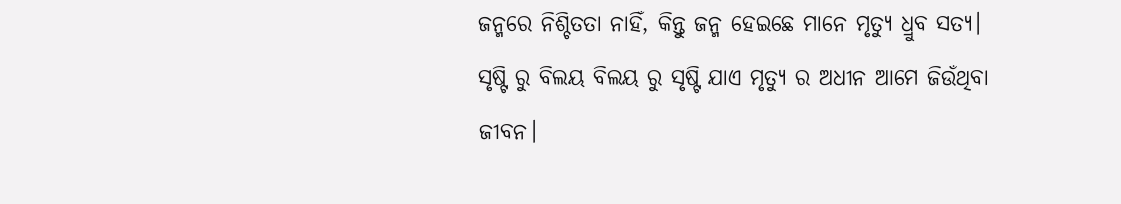ଜନ୍ମରେ ନିଶ୍ଚିତତା ନାହିଁ, କିନ୍ତୁ ଜନ୍ମ ହେଇଛେ ମାନେ ମୃତ୍ୟୁ ଧ୍ରୁବ ସତ୍ୟ। ସୃଷ୍ଟି ରୁ ବିଲୟ ବିଲୟ ରୁ ସୃଷ୍ଟି ଯାଏ ମୃତ୍ୟୁ ର ଅଧୀନ ଆମେ ଜିଉଁଥିବା ଜୀବନ।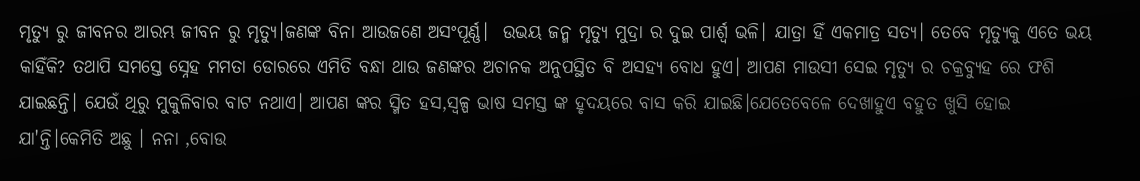ମୃତ୍ୟୁ ରୁ ଜୀବନର ଆରମ୍ଭ ଜୀବନ ରୁ ମୃତ୍ୟୁ।ଜଣଙ୍କ ବିନା ଆଉଜଣେ ଅସଂପୂର୍ଣ୍ଣ।  ଉଭୟ ଜନ୍ମ ମୃତ୍ୟୁ ମୁଦ୍ରା ର ଦୁଇ ପାର୍ଶ୍ଵ ଭଳି। ଯାତ୍ରା ହିଁ ଏକମାତ୍ର ସତ୍ୟ। ତେବେ ମୃତ୍ୟୁକୁ ଏତେ ଭୟ କାହିଁକି? ତଥାପି ସମସ୍ତେ ସ୍ନେହ ମମତା ଡୋରରେ ଏମିତି ବନ୍ଧା ଥାଉ ଜଣଙ୍କର ଅଚାନକ ଅନୁପସ୍ଥିତ ବି ଅସହ୍ୟ ବୋଧ ହୁଏ। ଆପଣ ମାଉସୀ ସେଇ ମୃତ୍ୟୁ ର ଚକ୍ରବ୍ୟୁହ ରେ ଫଶି ଯାଇଛନ୍ତି। ଯେଉଁ ଥିରୁ ମୁକୁଳିବାର ବାଟ ନଥାଏ। ଆପଣ ଙ୍କର ସ୍ମିତ ହସ,ସ୍ବଳ୍ପ ଭାଷ ସମସ୍ତ ଙ୍କ ହୃଦୟରେ ବାସ କରି ଯାଇଛି।ଯେତେବେଳେ ଦେଖାହୁଏ ବହୁତ ଖୁସି ହୋଇ ଯା'ନ୍ତି।କେମିତି ଅଛୁ । ନନା ,ବୋଉ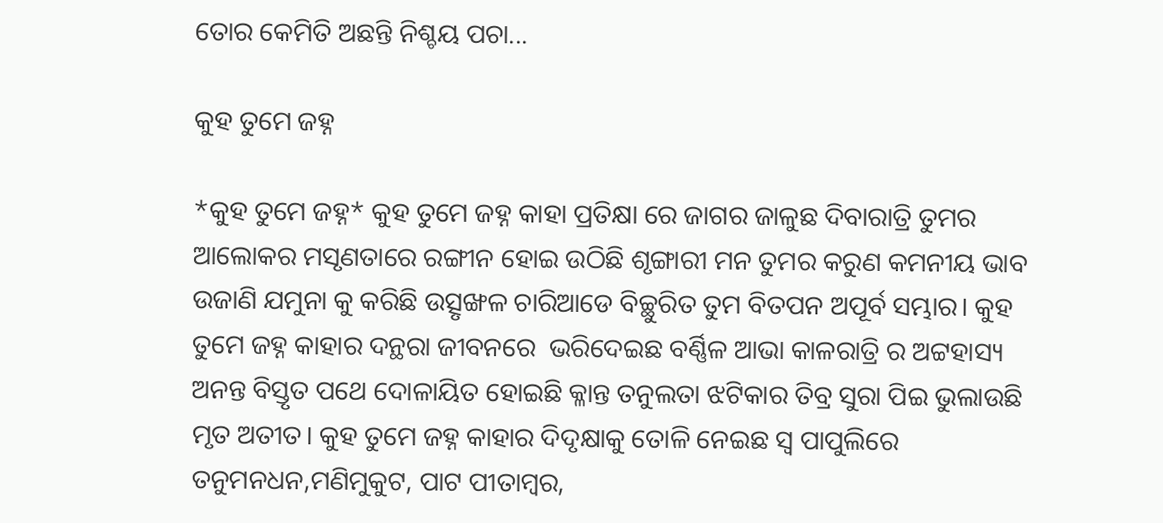ତୋର କେମିତି ଅଛନ୍ତି ନିଶ୍ଚୟ ପଚା...

କୁହ ତୁମେ ଜହ୍ନ

*କୁହ ତୁମେ ଜହ୍ନ* କୁହ ତୁମେ ଜହ୍ନ କାହା ପ୍ରତିକ୍ଷା ରେ ଜାଗର ଜାଳୁଛ ଦିବାରାତ୍ରି ତୁମର ଆଲୋକର ମସୃଣତାରେ ରଙ୍ଗୀନ ହୋଇ ଉଠିଛି ଶୃଙ୍ଗାରୀ ମନ ତୁମର କରୁଣ କମନୀୟ ଭାବ  ଉଜାଣି ଯମୁନା କୁ କରିଛି ଉତ୍ସୃଙ୍ଖଳ ଚାରିଆଡେ ବିଚ୍ଛୁରିତ ତୁମ ବିତପନ ଅପୂର୍ବ ସମ୍ଭାର। କୁହ ତୁମେ ଜହ୍ନ କାହାର ଦନ୍ଥରା ଜୀବନରେ  ଭରିଦେଇଛ ବର୍ଣ୍ଣିଳ ଆଭା କାଳରାତ୍ରି ର ଅଟ୍ଟହାସ୍ୟ ଅନନ୍ତ ବିସ୍ତୃତ ପଥେ ଦୋଳାୟିତ ହୋଇଛି କ୍ଳାନ୍ତ ତନୁଲତା ଝଟିକାର ତିବ୍ର ସୁରା ପିଇ ଭୁଲାଉଛି ମୃତ ଅତୀତ। କୁହ ତୁମେ ଜହ୍ନ କାହାର ଦିଦୃକ୍ଷାକୁ ତୋଳି ନେଇଛ ସ୍ବ ପାପୁଲିରେ ତନୁମନଧନ,ମଣିମୁକୁଟ, ପାଟ ପୀତାମ୍ବର,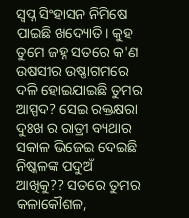ସ୍ବପ୍ନ ସିଂହାସନ ନିମିଷେ ପାଇଛି ଖଦ୍ୟୋତି। କୁହ ତୁମେ ଜହ୍ନ ସତରେ କ'ଣ ଉଷସୀର ଉଷ୍ଣାଗମରେ ଦଳି ହୋଇଯାଇଛି ତୁମର ଆସ୍ପଦ? ସେଇ ରକ୍ତକ୍ଷରା ଦୁଃଖ ର ରାତ୍ରୀ ବ୍ୟଥାର ସକାଳ ଭିଜେଇ ଦେଇଛି ନିଷ୍କଳଙ୍କ ପଦୁଅଁ ଆଖିକୁ?? ସତରେ ତୁମର କଳାକୌଶଳ,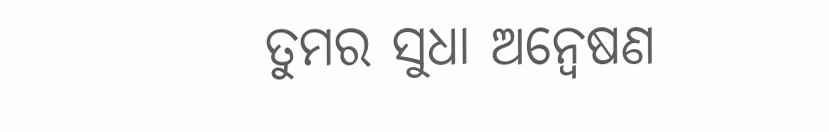ତୁମର ସୁଧା ଅନ୍ବେଷଣ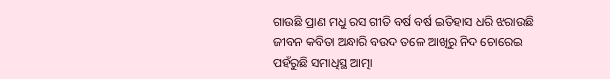ଗାଉଛି ପ୍ରାଣ ମଧୁ ରସ ଗୀତି ବର୍ଷ ବର୍ଷ ଇତିହାସ ଧରି ଝରାଉଛି ଜୀବନ କବିତା ଅନ୍ଧାରି ବଉଦ ତଳେ ଆଖିରୁ ନିଦ ଚୋରେଇ ପହଁରୁଛି ସମାଧିସ୍ଥ ଆତ୍ମା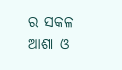ର ସକଳ ଆଶା ଓ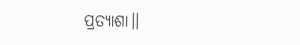ପ୍ରତ୍ୟାଶା।।